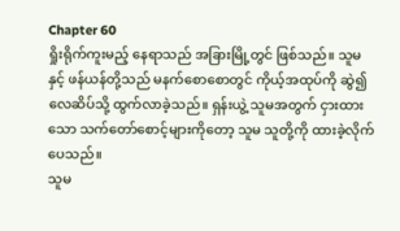Chapter 60
ရှိုးရိုက်ကူးမည့် နေရာသည် အခြားမြို့တွင် ဖြစ်သည်။ သူမနှင့် ဖန်ယန်တို့သည် မနက်စောစောတွင် ကိုယ့်အထုပ်ကို ဆွဲ၍ လေဆိပ်သို့ ထွက်လာခဲ့သည်။ ရှန်းယွဲ့ သူမအတွက် ငှားထားသော သက်တော်စောင့်များကိုတော့ သူမ သူတို့ကို ထားခဲ့လိုက်ပေသည်။
သူမ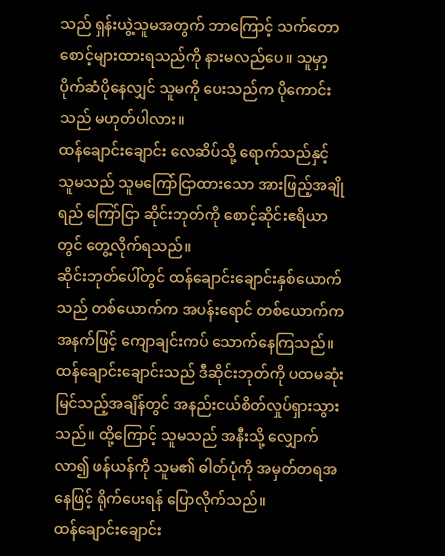သည် ရှန်းယွဲ့သူမအတွက် ဘာကြောင့် သက်တောစောင့်များထားရသည်ကို နားမလည်ပေ။ သူမှာ့ ပိုက်ဆံပိုနေလျှင် သူမကို ပေးသည်က ပိုကောင်းသည် မဟုတ်ပါလား။
ထန်ချောင်းချောင်း လေဆိပ်သို့ ရောက်သည်နှင့် သူမသည် သူမကြော်ငြာထားသော အားဖြည့်အချိုရည် ကြော်ငြာ ဆိုင်းဘုတ်ကို စောင့်ဆိုင်းဧရိယာတွင် တွေ့လိုက်ရသည်။
ဆိုင်းဘုတ်ပေါ်တွင် ထန်ချောင်းချောင်းနှစ်ယောက်သည် တစ်ယောက်က အပန်းရောင် တစ်ယောက်က အနက်ဖြင့် ကျောချင်းကပ် သောက်နေကြသည်။
ထန်ချောင်းချောင်းသည် ဒီဆိုင်းဘုတ်ကို ပထမဆုံးမြင်သည့်အချိန်တွင် အနည်းငယ်စိတ်လှုပ်ရှားသွားသည်။ ထို့ကြောင့် သူမသည် အနီးသို့ လျှောက်လာ၍ ဖန်ယန်ကို သူမ၏ ဓါတ်ပုံကို အမှတ်တရအနေဖြင့် ရိုက်ပေးရန် ပြောလိုက်သည်။
ထန်ချောင်းချောင်း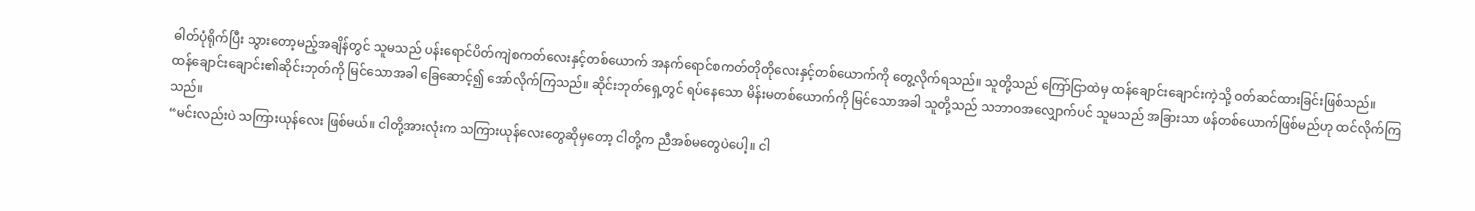ဓါတ်ပုံရိုက်ပြီး သွားတော့မည့်အချိန်တွင် သူမသည် ပန်းရောင်ပိတ်ကျဲစကတ်လေးနှင့်တစ်ယောက် အနက်ရောင်စကတ်တိုတိုလေးနှင့်တစ်ယောက်ကို တွေ့လိုက်ရသည်။ သူတို့သည် ကြော်ငြာထဲမှ ထန်ချောင်းချောင်းကဲ့သို့ ဝတ်ဆင်ထားခြင်းဖြစ်သည်။
ထန်ချောင်းချောင်း၏ဆိုင်းဘုတ်ကို မြင်သောအခါ ခြေဆောင့်၍ အော်လိုက်ကြသည်။ ဆိုင်းဘုတ်ရှေ့တွင် ရပ်နေသော မိန်းမတစ်ယောက်ကို မြင်သောအခါ သူတို့သည် သဘာဝအလျှောက်ပင် သူမသည် အခြားသာ ဖန်တစ်ယောက်ဖြစ်မည်ဟု ထင်လိုက်ကြသည်။
“မင်းလည်းပဲ သကြားယုန်လေး ဖြစ်မယ်။ ငါတို့အားလုံးက သကြားယုန်လေးတွေဆိုမှတော့ ငါတို့က ညီအစ်မတွေပဲပေါ့။ ငါ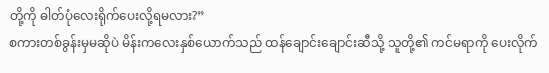တို့ကို ဓါတ်ပုံလေးရိုက်ပေးလို့ရမလား?”
စကားတစ်ခွန်းမှမဆိုပဲ မိန်းကလေးနှစ်ယောက်သည် ထန်ချောင်းချောင်းဆီသို့ သူတို့၏ ကင်မရာကို ပေးလိုက်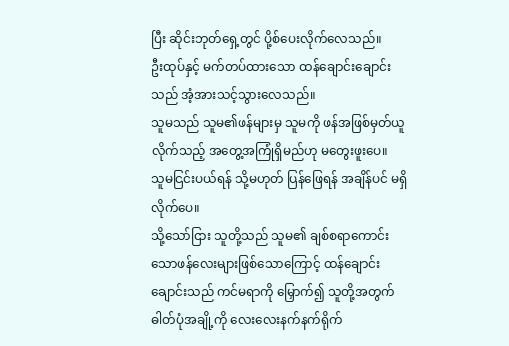ပြီး ဆိုင်းဘုတ်ရှေ့တွင် ပို့စ်ပေးလိုက်လေသည်။
ဦးထုပ်နှင့် မက်တပ်ထားသော ထန်ချောင်းချောင်းသည် အံ့အားသင့်သွားလေသည်။
သူမသည် သူမ၏ဖန်များမှ သူမကို ဖန်အဖြစ်မှတ်ယူလိုက်သည့် အတွေ့အကြုံရှိမည်ဟု မတွေးဖူးပေ။
သူမငြင်းပယ်ရန် သို့မဟုတ် ပြန်ဖြေရန် အချိန်ပင် မရှိလိုက်ပေ။
သို့သော်ငြား သူတို့သည် သူမ၏ ချစ်စရာကောင်းသောဖန်လေးများဖြစ်သောကြောင့် ထန်ချောင်းချောင်းသည် ကင်မရာကို မြှောက်၍ သူတို့အတွက် ဓါတ်ပုံအချို့ကို လေးလေးနက်နက်ရိုက်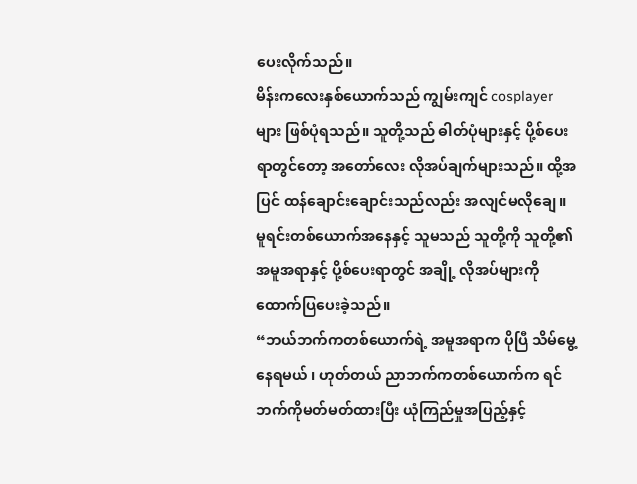ပေးလိုက်သည်။
မိန်းကလေးနှစ်ယောက်သည် ကျွမ်းကျင် cosplayerများ ဖြစ်ပုံရသည်။ သူတို့သည် ဓါတ်ပုံများနှင့် ပို့စ်ပေးရာတွင်တော့ အတော်လေး လိုအပ်ချက်များသည်။ ထို့အပြင် ထန်ချောင်းချောင်းသည်လည်း အလျင်မလိုချေ။ မူရင်းတစ်ယောက်အနေနှင့် သူမသည် သူတို့ကို သူတို့၏ အမူအရာနှင့် ပို့စ်ပေးရာတွင် အချို့ လိုအပ်များကို ထောက်ပြပေးခဲ့သည်။
“ဘယ်ဘက်ကတစ်ယောက်ရဲ့ အမူအရာက ပိုပြီ သိမ်မွေ့နေရမယ် ၊ ဟုတ်တယ် ညာဘက်ကတစ်ယောက်က ရင်ဘက်ကိုမတ်မတ်ထားပြီး ယုံကြည်မှုအပြည့်နှင့်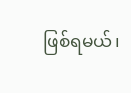ဖြစ်ရမယ်၊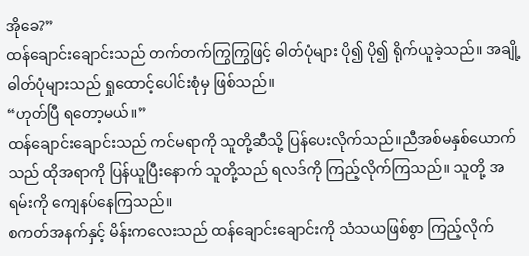အိုခေ?”
ထန်ချောင်းချောင်းသည် တက်တက်ကြွကြွဖြင့် ဓါတ်ပုံများ ပို၍ ပို၍ ရိုက်ယူခဲ့သည်။ အချို့ဓါတ်ပုံများသည် ရှုထောင့်ပေါင်းစုံမှ ဖြစ်သည်။
“ဟုတ်ပြီ ရတော့မယ်။”
ထန်ချောင်းချောင်းသည် ကင်မရာကို သူတို့ဆီသို့ ပြန်ပေးလိုက်သည်။ညီအစ်မနှစ်ယောက်သည် ထိုအရာကို ပြန်ယူပြီးနောက် သူတို့သည် ရလဒ်ကို ကြည့်လိုက်ကြသည်။ သူတို့ အရမ်းကို ကျေနပ်နေကြသည်။
စကတ်အနက်နှင့် မိန်းကလေးသည် ထန်ချောင်းချောင်းကို သံသယဖြစ်စွာ ကြည့်လိုက်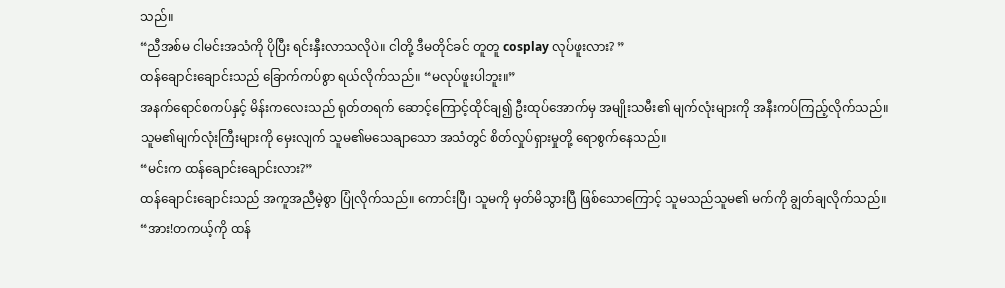သည်။
“ညီအစ်မ ငါမင်းအသံကို ပိုပြီး ရင်းနှီးလာသလိုပဲ။ ငါတို့ ဒီမတိုင်ခင် တူတူ cosplay လုပ်ဖူးလား? ”
ထန်ချောင်းချောင်းသည် ခြောက်ကပ်စွာ ရယ်လိုက်သည်။ “မလုပ်ဖူးပါဘူး။”
အနက်ရောင်စကပ်နှင့် မိန်းကလေးသည် ရုတ်တရက် ဆောင့်ကြောင့်ထိုင်ချ၍ ဦးထုပ်အောက်မှ အမျိုးသမီး၏ မျက်လုံးများကို အနီးကပ်ကြည့်လိုက်သည်။
သူမ၏မျက်လုံးကြီးများကို မှေးလျက် သူမ၏မသေချာသော အသံတွင် စိတ်လှုပ်ရှားမှုတို့ ရောစွက်နေသည်။
“မင်းက ထန်ချောင်းချောင်းလား?”
ထန်ချောင်းချောင်းသည် အကူအညီမဲ့စွာ ပြုံလိုက်သည်။ ကောင်းပြီ၊ သူမကို မှတ်မိသွားပြီ ဖြစ်သောကြောင့် သူမသည်သူမ၏ မက်ကို ချွတ်ချလိုက်သည်။
“အား!တကယ့်ကို ထန်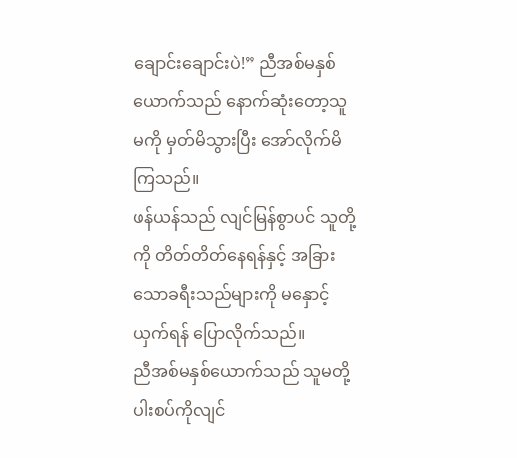ချောင်းချောင်းပဲ!” ညီအစ်မနှစ်ယောက်သည် နောက်ဆုံးတော့သူမကို မှတ်မိသွားပြီး အော်လိုက်မိကြသည်။
ဖန်ယန်သည် လျင်မြန်စွာပင် သူတို့ကို တိတ်တိတ်နေရန်နှင့် အခြားသောခရီးသည်များကို မနှောင့်ယှက်ရန် ပြောလိုက်သည်။
ညီအစ်မနှစ်ယောက်သည် သူမတို့ ပါးစပ်ကိုလျင်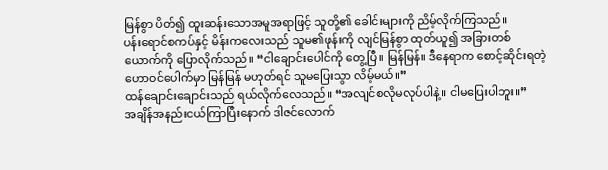မြန်စွာ ပိတ်၍ ထူးဆန်းသောအမူအရာဖြင့် သူတို့၏ ခေါင်းများကို ညိမ့်လိုက်ကြသည်။
ပန်းရောင်စကပ်နှင့် မိန်းကလေးသည် သူမ၏ဖုန်းကို လျင်မြန်စွာ ထုတ်ယူ၍ အခြားတစ်ယောက်ကို ပြောလိုက်သည်။ “ငါချောင်းပေါင်ကို တွေ့ပြီ။ မြန်မြန်။ ဒီနေရာက စောင့်ဆိုင်းရတဲ့ဟောဝင်ပေါက်မှာ မြန်မြန် မဟုတ်ရင် သူမပြေးသွာ လိမ့်မယ်။”
ထန်ချောင်းချောင်းသည် ရယ်လိုက်လေသည်။ “အလျင်စလိုမလုပ်ပါနဲ့။ ငါမပြေးပါဘူး။”
အချိန်အနည်းငယ်ကြာပြီးနောက် ဒါဇင်လောက်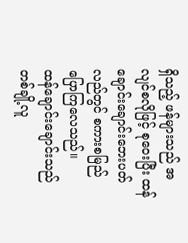ရှိသည့် ဖန်များသည် အလျင်စလိုဖြင့် စုဝေးပြီး ထန်ချောင်းချောင်းဘေးပတ်လည်တွင် စကားစမြည်ပြောကြလေသည်။
ထန်ချောင်းချောင်းသည် တစ်ချို့လူ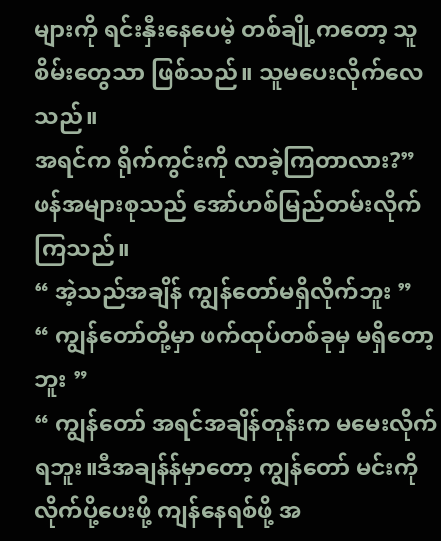များကို ရင်းနှီးနေပေမဲ့ တစ်ချို့ကတော့ သူစိမ်းတွေသာ ဖြစ်သည်။ သူမပေးလိုက်လေသည်။
အရင်က ရိုက်ကွင်းကို လာခဲ့ကြတာလား?”
ဖန်အများစုသည် အော်ဟစ်မြည်တမ်းလိုက်ကြသည်။
“ အဲ့သည်အချိန် ကျွန်တော်မရှိလိုက်ဘူး ”
“ ကျွန်တော်တို့မှာ ဖက်ထုပ်တစ်ခုမှ မရှိတော့ဘူး ”
“ ကျွန်တော် အရင်အချိန်တုန်းက မမေးလိုက်ရဘူး။ဒီအချန်န်မှာတော့ ကျွန်တော် မင်းကို လိုက်ပို့ပေးဖို့ ကျန်နေရစ်ဖို့ အ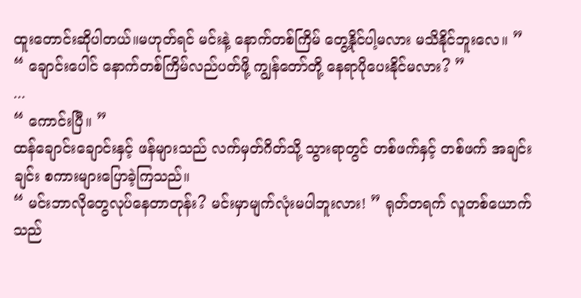ထူးတောင်းဆိုပါတယ်။မဟုတ်ရင် မင်းနဲ့ နောက်တစ်ကြိမ် တွေ့နိုင်ပါ့မလား မသိနိုင်ဘူးလေ။ ”
“ ချောင်းပေါင် နောက်တစ်ကြိမ်လည်ပတ်ဖို့ ကျွန်တော်တို့ နေရာပိုပေးနိုင်မလား? ”
...
“ ကောင်းပြီ။ ”
ထန်ချောင်းချောင်းနှင့် ဖန်များသည် လက်မှတ်ဂိတ်သို့ သွားရာတွင် တစ်ဖက်နှင့် တစ်ဖက် အချင်းချင်း စကားများပြောခဲ့ကြသည်။
“ မင်းဘာလိုတွေလုပ်နေတာတုန်း? မင်းမှာမျက်လုံးမပါဘူးလား! ” ရုတ်တရက် လူတစ်ယောက်သည်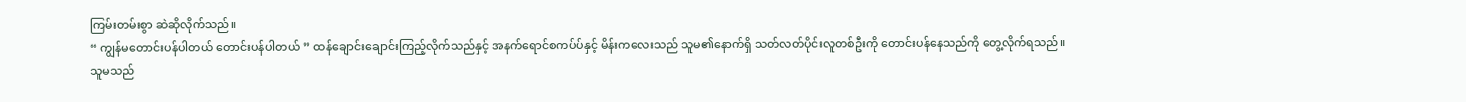ကြမ်းတမ်းစွာ ဆဲဆိုလိုက်သည်။
“ ကျွန်မတောင်းပန်ပါတယ် တောင်းပန်ပါတယ် ” ထန်ချောင်းချောင်းကြည့်လိုက်သည်နှင့် အနက်ရောင်စကပ်ပ်နှင့် မိန်းကလေးသည် သူမ၏နောက်ရှိ သတ်လတ်ပိုင်းလူတစ်ဦးကို တောင်းပန်နေသည်ကို တွေ့လိုက်ရသည်။
သူမသည်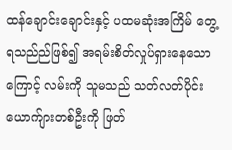ထန်ချောင်းချောင်းနှင့် ပထမဆုံးအကြိမ် တွေ့ရသည်ည်ဖြစ်၍ အရမ်းစိတ်လှုပ်ရှားနေသောကြောင့် လမ်းကို သူမသည် သတ်လတ်ပိုင်းယောက်ျားတစ်ဦးကို ဖြတ်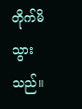တိုက်မိသွားသည်။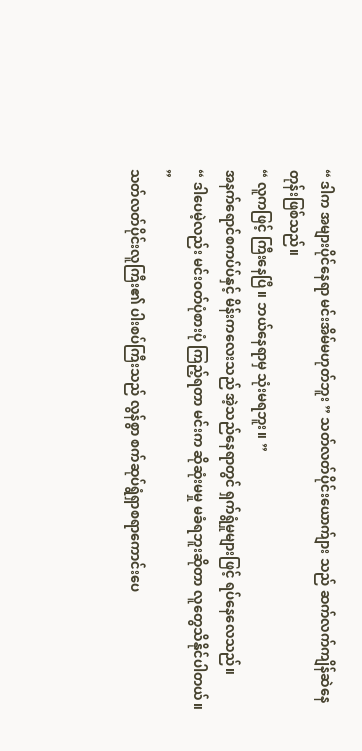“ ဒါက အများပိုင်နေရာ မင်းအိမ်မဟုတ်ဘူး ” သတ်လတ်ပိုင်းယောက်ျား သည် ဆက်လက်ကျိန်ဆဲနေတုန်းဖြစ်သည်။
“ လူကဖြင့် ကြီးနေပြီ။ ဘယ်နေရာမှ သုံးမရဘူး။ ”
အနက်ရောင်စကပ်ပ်နှင့် မိန်းကလေးသည် အဲ့သည်နေရာတွင် ရှက်ရွံမှုများဖြင့် ရပ်နေလေသည်။
“ ဒါပေမဲ့လည်း မင်းဝတ်ပုံစားပုံ ကြည့်ရတာ မင်းက ဆိုဆုံးမမှု မခံရဘူးဆိုတာ လူတွေသိနိုင်ပါတယ်။ ”
သတ်လတ်ပိုင်းလူကြီး၏ ပါးစပ်ကြီးသည် လွန်စွာ စက်ဆုပ်ရွံရှာစရာကောင်းပေ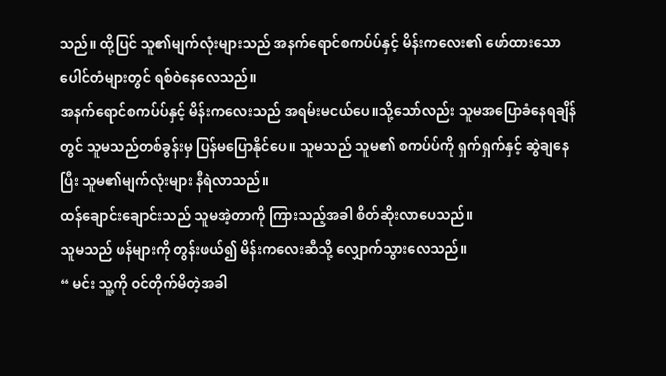သည်။ ထို့ပြင် သူ၏မျက်လုံးများသည် အနက်ရောင်စကပ်ပ်နှင့် မိန်းကလေး၏ ဖော်ထားသော ပေါင်တံများတွင် ရစ်ဝဲနေလေသည်။
အနက်ရောင်စကပ်ပ်နှင့် မိန်းကလေးသည် အရမ်းမငယ်ပေ။သို့သော်လည်း သူမအပြောခံနေရချိန်တွင် သူမသည်တစ်ခွန်းမှ ပြန်မပြောနိုင်ပေ။ သူမသည် သူမ၏ စကပ်ပ်ကို ရှက်ရှက်နှင့် ဆွဲချနေပြီး သူမ၏မျက်လုံးများ နီရဲလာသည်။
ထန်ချောင်းချောင်းသည် သူမအဲ့တာကို ကြားသည့်အခါ စိတ်ဆိုးလာပေသည်။
သူမသည် ဖန်များကို တွန်းဖယ်၍ မိန်းကလေးဆီသို့ လျှောက်သွားလေသည်။
“ မင်း သူ့ကို ဝင်တိုက်မိတဲ့အခါ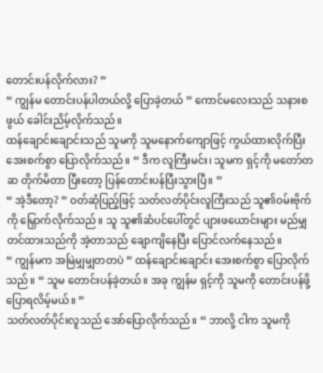တောင်းပန်လိုက်လား? ”
“ ကျွန်မ တောင်းပန်ပါတယ်လို့ ပြောခဲ့တယ် ” ကောင်မလေးသည် သနားစဖွယ် ခေါင်းညိမ့်လိုက်သည်။
ထန်ချောင်းချောင်းသည် သူမကို သူမနောက်ကျောဖြင့် ကွယ်ထားလိုက်ပြီး အေးစက်စွာ ပြောလိုက်သည်။ “ ဒီက လူကြီးမင်း၊ သူမက ရှင့်ကို မတော်တဆ တိုက်မိတာ ပြီးတော့ ပြန်တောင်းပန်ပြီးသွားပြီ။ ”
“ အဲ့ဒီတော့? ” ဝတ်ဆုံပြည့်ဖြင့် သတ်လတ်ပိုင်းလူကြီးသည် သူ၏ဝမ်းဗိုက်ကို မြှောက်လိုက်သည်။ သူ သူ၏ဆံပင်ပေါ်တွင် ပျားဖယောင်းများ မည်မျှတင်ထားသည်ကို အဲ့တာသည် ချောကျိနေပြီး ပြောင်လက်နေသည်။
“ ကျွန်မက အမြဲမျှမျှတတပဲ ” ထန်ချောင်းချောင်း အေးစက်စွာ ပြောလိုက်သည်။ “ သူမ တောင်းပန်ခဲ့တယ်။ အခု ကျွန်မ ရှင့်ကို သူမကို တောင်းပန်ဖို့ ပြောရလိမ့်မယ်။ ”
သတ်လတ်ပိုင်းလူသည် အော်ပြောလိုက်သည်။ “ ဘာလို့ ငါက သူမကို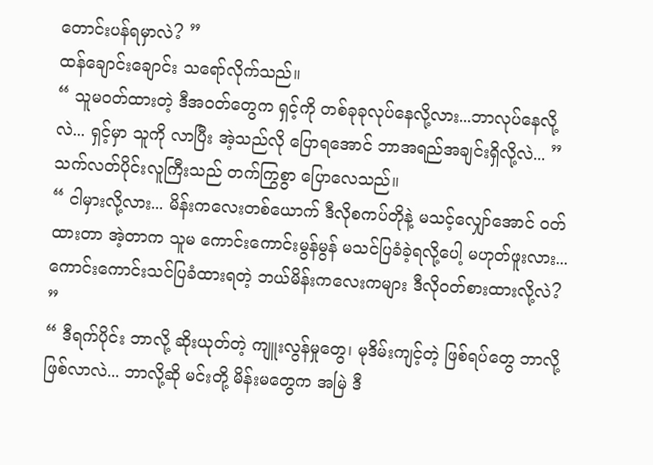တောင်းပန်ရမှာလဲ? ”
ထန်ချောင်းချောင်း သရော်လိုက်သည်။
“ သူမဝတ်ထားတဲ့ ဒီအဝတ်တွေက ရှင့်ကို တစ်ခုခုလုပ်နေလို့လား...ဘာလုပ်နေလို့လဲ... ရှင့်မှာ သူကို လာပြီး အဲ့သည်လို ပြောရအောင် ဘာအရည်အချင်းရှိလို့လဲ... ”
သက်လတ်ပိုင်းလူကြီးသည် တက်ကြွစွာ ပြောလေသည်။
“ ငါမှားလို့လား... မိန်းကလေးတစ်ယောက် ဒီလိုစကပ်တိုနဲ့ မသင့်လျှော်အောင် ဝတ်ထားတာ အဲ့တာက သူမ ကောင်းကောင်းမွန်မွန် မသင်ပြခံခဲ့ရလို့ပေါ့ မဟုတ်ဖူးလား... ကောင်းကောင်းသင်ပြခံထားရတဲ့ ဘယ်မိန်းကလေးကများ ဒီလိုဝတ်စားထားလို့လဲ? ”
“ ဒီရက်ပိုင်း ဘာလို့ ဆိုးယုတ်တဲ့ ကျူးလွန်မှုတွေ၊ မုဒိမ်းကျင့်တဲ့ ဖြစ်ရပ်တွေ ဘာလို့ ဖြစ်လာလဲ... ဘာလို့ဆို မင်းတို့ မိန်းမတွေက အမြဲ ဒီ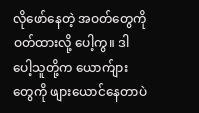လိုဖော်နေတဲ့ အဝတ်တွေကို ဝတ်ထားလို့ ပေါ့ကွ။ ဒါပေါ့သူတို့က ယောက်ျားတွေကို ဖျားယောင်နေတာပဲ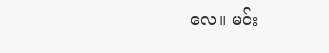လေ။ မင်း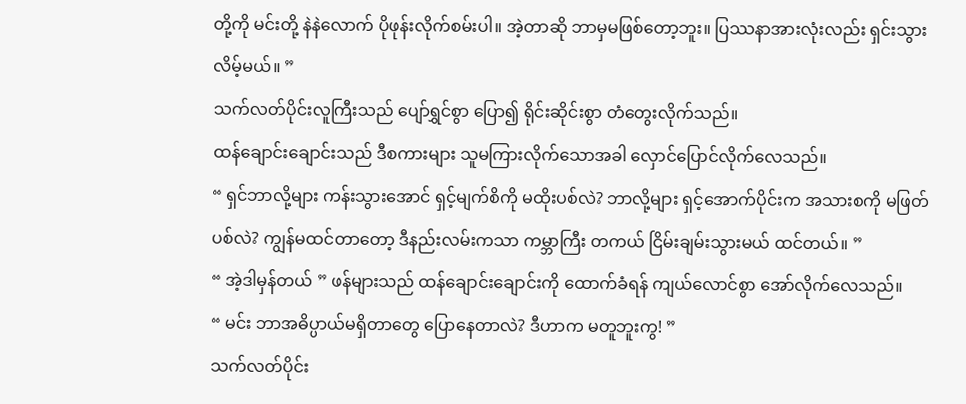တို့ကို မင်းတို့ နဲနဲလောက် ပိုဖုန်းလိုက်စမ်းပါ။ အဲ့တာဆို ဘာမှမဖြစ်တော့ဘူး။ ပြဿနာအားလုံးလည်း ရှင်းသွားလိမ့်မယ်။ ”
သက်လတ်ပိုင်းလူကြီးသည် ပျော်ရွှင်စွာ ပြော၍ ရိုင်းဆိုင်းစွာ တံတွေးလိုက်သည်။
ထန်ချောင်းချောင်းသည် ဒီစကားများ သူမကြားလိုက်သောအခါ လှောင်ပြောင်လိုက်လေသည်။
“ ရှင်ဘာလို့များ ကန်းသွားအောင် ရှင့်မျက်စိကို မထိုးပစ်လဲ? ဘာလို့များ ရှင့်အောက်ပိုင်းက အသားစကို မဖြတ်ပစ်လဲ? ကျွန်မထင်တာတော့ ဒီနည်းလမ်းကသာ ကမ္ဘာကြီး တကယ် ငြိမ်းချမ်းသွားမယ် ထင်တယ်။ ”
“ အဲ့ဒါမှန်တယ် ” ဖန်များသည် ထန်ချောင်းချောင်းကို ထောက်ခံရန် ကျယ်လောင်စွာ အော်လိုက်လေသည်။
“ မင်း ဘာအဓိပ္ပာယ်မရှိတာတွေ ပြောနေတာလဲ? ဒီဟာက မတူဘူးကွ! ”
သက်လတ်ပိုင်း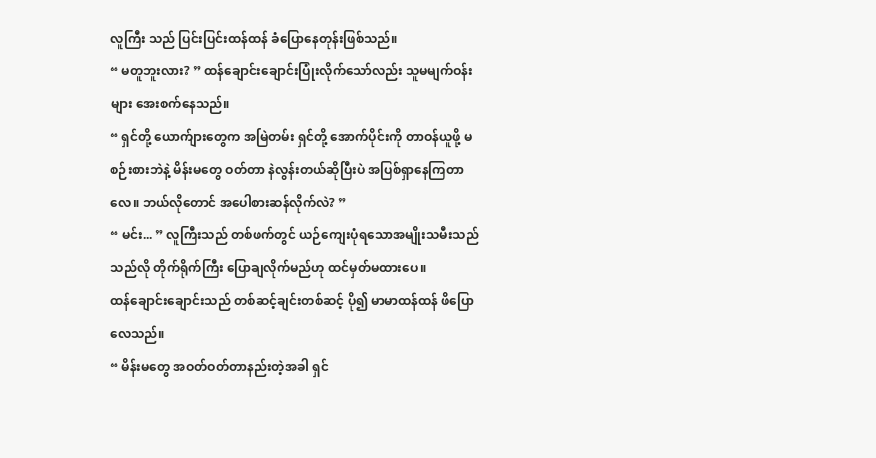လူကြီး သည် ပြင်းပြင်းထန်ထန် ခံပြောနေတုန်းဖြစ်သည်။
“ မတူဘူးလား? ” ထန်ချောင်းချောင်းပြုံးလိုက်သော်လည်း သူမမျက်ဝန်းများ အေးစက်နေသည်။
“ ရှင်တို့ ယောက်ျားတွေက အမြဲတမ်း ရှင်တို့ အောက်ပိုင်းကို တာဝန်ယူဖို့ မစဉ်းစားဘဲနဲ့ မိန်းမတွေ ဝတ်တာ နဲလွန်းတယ်ဆိုပြီးပဲ အပြစ်ရှာနေကြတာလေ။ ဘယ်လိုတောင် အပေါစားဆန်လိုက်လဲ? ”
“ မင်း... ” လူကြီးသည် တစ်ဖက်တွင် ယဉ်ကျေးပုံရသောအမျိုးသမီးသည် သည်လို တိုက်ရိုက်ကြီး ပြောချလိုက်မည်ဟု ထင်မှတ်မထားပေ။
ထန်ချောင်းချောင်းသည် တစ်ဆင့်ချင်းတစ်ဆင့် ပို၍ မာမာထန်ထန် ဖိပြောလေသည်။
“ မိန်းမတွေ အဝတ်ဝတ်တာနည်းတဲ့အခါ ရှင်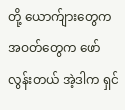တို့ ယောက်ျားတွေက အဝတ်တွေက ဖော်လွန်းတယ် အဲ့ဒါက ရှင်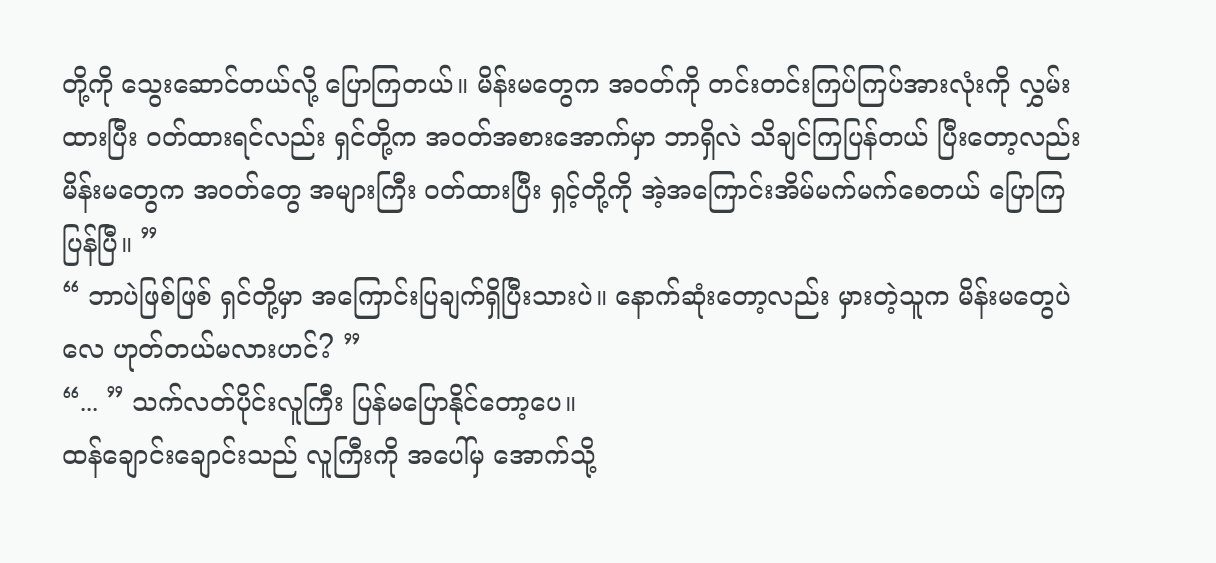တို့ကို သွေးဆောင်တယ်လို့ ပြောကြတယ်။ မိန်းမတွေက အဝတ်ကို တင်းတင်းကြပ်ကြပ်အားလုံးကို လွှမ်းထားပြီး ဝတ်ထားရင်လည်း ရှင်တို့က အဝတ်အစားအောက်မှာ ဘာရှိလဲ သိချင်ကြပြန်တယ် ပြီးတော့လည်း မိန်းမတွေက အဝတ်တွေ အများကြီး ဝတ်ထားပြီး ရှင့်တို့ကို အဲ့အကြောင်းအိမ်မက်မက်စေတယ် ပြောကြပြန်ပြီ။ ”
“ ဘာပဲဖြစ်ဖြစ် ရှင်တို့မှာ အကြောင်းပြချက်ရှိပြီးသားပဲ။ နောက်ဆုံးတော့လည်း မှားတဲ့သူက မိန်းမတွေပဲလေ ဟုတ်တယ်မလားဟင်? ”
“... ” သက်လတ်ပိုင်းလူကြီး ပြန်မပြောနိုင်တော့ပေ။
ထန်ချောင်းချောင်းသည် လူကြီးကို အပေါ်မှ အောက်သို့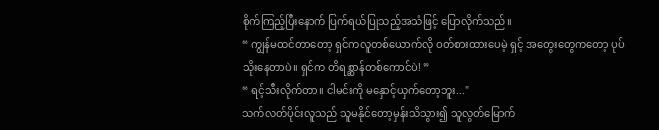စိုက်ကြည့်ပြီးနောက် ပြက်ရယ်ပြုသည့်အသံဖြင့် ပြောလိုက်သည်။
“ ကျွန်မထင်တာတော့ ရှင်ကလူတစ်ယောက်လို ဝတ်စားထားပေမဲ့ ရှင့် အတွေးတွေကတော့ ပုပ်သိုးနေတာပဲ။ ရှင်က တိရစ္ဆာန်တစ်ကောင်ပဲ! ”
“ ရင့်သီးလိုက်တာ။ ငါမင်းကို မနှောင့်ယှက်တော့ဘူး..."
သက်လတ်ပိုင်းလူသည် သူမနိုင်တော့မှန်းသိသွား၍ သူလွတ်မြောက်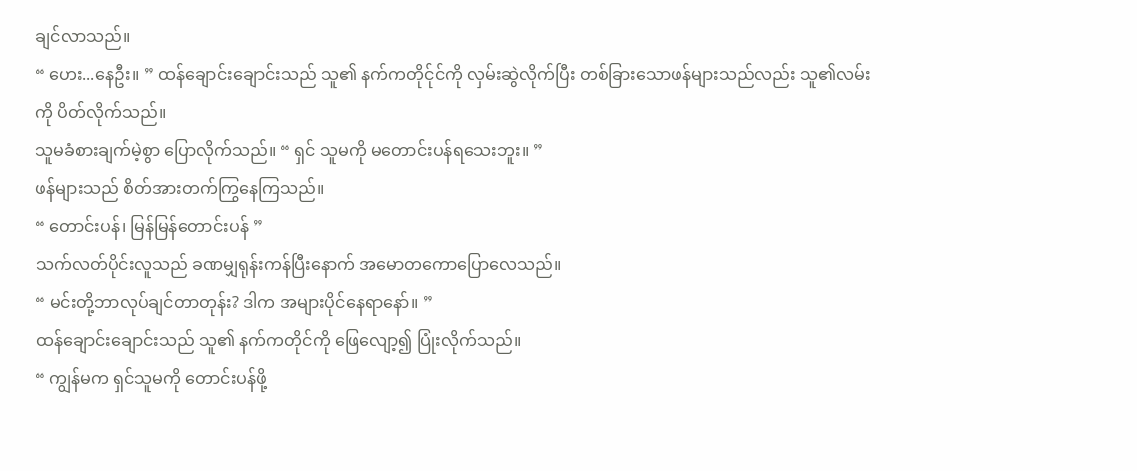ချင်လာသည်။
“ ဟေး...နေဦး။ ” ထန်ချောင်းချောင်းသည် သူ၏ နက်ကတိုင်ုင်ကို လှမ်းဆွဲလိုက်ပြီး တစ်ခြားသောဖန်များသည်လည်း သူ၏လမ်းကို ပိတ်လိုက်သည်။
သူမခံစားချက်မဲ့စွာ ပြောလိုက်သည်။ “ ရှင် သူမကို မတောင်းပန်ရသေးဘူး။ ”
ဖန်များသည် စိတ်အားတက်ကြွနေကြသည်။
“ တောင်းပန်၊ မြန်မြန်တောင်းပန် ”
သက်လတ်ပိုင်းလူသည် ခဏမျှရုန်းကန်ပြီးနောက် အမောတကောပြောလေသည်။
“ မင်းတို့ဘာလုပ်ချင်တာတုန်း? ဒါက အများပိုင်နေရာနော်။ ”
ထန်ချောင်းချောင်းသည် သူ၏ နက်ကတိုင်ကို ဖြေလျော့၍ ပြုံးလိုက်သည်။
“ ကျွန်မက ရှင်သူမကို တောင်းပန်ဖို့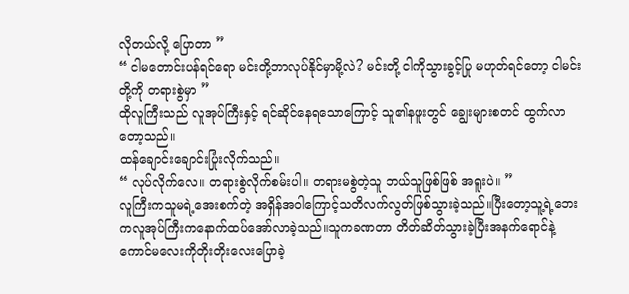လိုတယ်လို့ ပြောတာ ”
“ ငါမတောင်းပန်ရင်ရော မင်းတို့ဘာလုပ်နိုင်မှာမို့လဲ? မင်းတို့ ငါကိုသွားခွင့်ပြု မဟုတ်ရင်တော့ ငါမင်းတို့ကို တရားစွဲမှာ ”
ထိုလူကြီးသည် လူအုပ်ကြီးနှင့် ရင်ဆိုင်နေရသောကြောင့် သူ၏နဖူးတွင် ချွေးများစတင် ထွက်လာတော့သည်။
ထန်ချောင်းချောင်းပြုံးလိုက်သည်။
“ လုပ်လိုက်လေ။ တရားစွဲလိုက်စမ်းပါ။ တရားမစွဲတဲ့သူ ဘယ်သူဖြစ်ဖြစ် အရူးပဲ။ ”
လူကြီးကသူမရဲ့အေးစက်တဲ့ အရှိန်အဝါကြောင့်သတိလက်လွတ်ဖြစ်သွားခဲ့သည်။ပြီးတော့သူ့ရဲ့ဘေးကလူအုပ်ကြီးကနောက်ထပ်အော်လာခဲ့သည်။သူကခဏတာ တိတ်ဆိတ်သွားခဲ့ပြီးအနက်ရောင်နဲ့ကောင်မလေးကိုတိုးတိုးလေးပြောခဲ့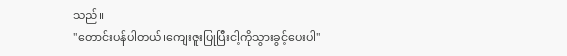သည်။
"တောင်းပန်ပါတယ်၊ကျေးဇူးပြုပြီးငါ့ကိုသွားခွင့်ပေးပါ"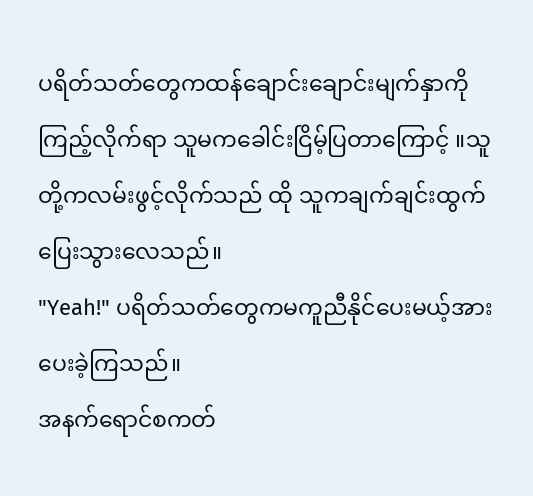ပရိတ်သတ်တွေကထန်ချောင်းချောင်းမျက်နှာကိုကြည့်လိုက်ရာ သူမကခေါင်းငြိမ့်ပြတာကြောင့် ။သူတို့ကလမ်းဖွင့်လိုက်သည် ထို သူကချက်ချင်းထွက်ပြေးသွားလေသည်။
"Yeah!" ပရိတ်သတ်တွေကမကူညီနိုင်ပေးမယ့်အားပေးခဲ့ကြသည်။
အနက်ရောင်စကတ်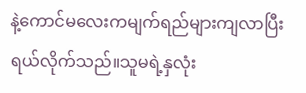နဲ့ကောင်မလေးကမျက်ရည်များကျလာပြီးရယ်လိုက်သည်။သူမရဲ့နှလုံး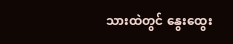သားထဲတွင် နွေးထွေး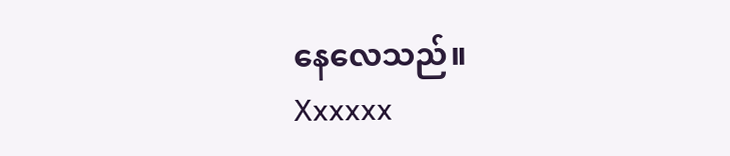နေလေသည်။
Xxxxxx